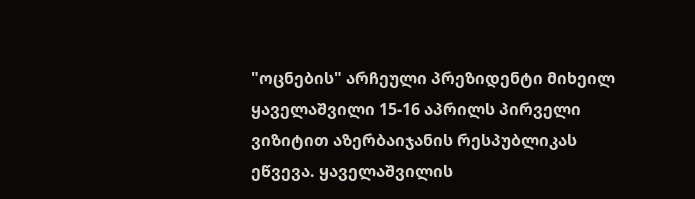"ოცნების" არჩეული პრეზიდენტი მიხეილ ყაველაშვილი 15-16 აპრილს პირველი ვიზიტით აზერბაიჯანის რესპუბლიკას ეწვევა. ყაველაშვილის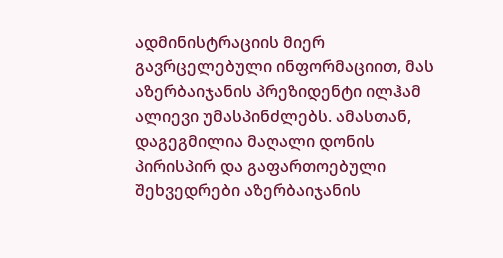ადმინისტრაციის მიერ გავრცელებული ინფორმაციით, მას აზერბაიჯანის პრეზიდენტი ილჰამ ალიევი უმასპინძლებს. ამასთან, დაგეგმილია მაღალი დონის პირისპირ და გაფართოებული შეხვედრები აზერბაიჯანის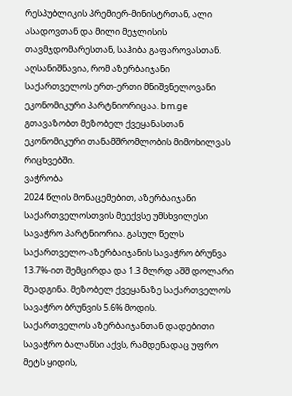რესპუბლიკის პრემიერ-მინისტრთან, ალი ასადოვთან და მილი მეჯლისის თავმჯდომარესთან, საჰიბა გაფაროვასთან.
აღსანიშნავია, რომ აზერბაიჯანი საქართველოს ერთ-ერთი მნიშვნელოვანი ეკონომიკური პარტნიორიცაა. bm.ge გთავაზობთ მეზობელ ქვეყანასთან ეკონომიკური თანამშრომლობის მიმოხილვას რიცხვებში.
ვაჭრობა
2024 წლის მონაცემებით, აზერბაიჯანი საქართველოსთვის მეექვსე უმსხვილესი სავაჭრო პარტნიორია. გასულ წელს საქართველო-აზერბაიჯანის სავაჭრო ბრუნვა 13.7%-ით შემცირდა და 1.3 მლრდ აშშ დოლარი შეადგინა. მეზობელ ქვეყანაზე საქართველოს სავაჭრო ბრუნვის 5.6% მოდის.
საქართველოს აზერბაიჯანთან დადებითი სავაჭრო ბალანსი აქვს, რამდენადაც უფრო მეტს ყიდის,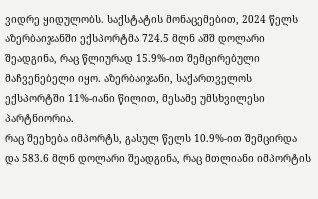ვიდრე ყიდულობს. საქსტატის მონაცემებით, 2024 წელს აზერბაიჯანში ექსპორტმა 724.5 მლნ აშშ დოლარი შეადგინა, რაც წლიურად 15.9%-ით შემცირებული მაჩვენებელი იყო. აზერბაიჯანი, საქართველოს ექსპორტში 11%-იანი წილით, მესამე უმსხვილესი პარტნიორია.
რაც შეეხება იმპორტს, გასულ წელს 10.9%-ით შემცირდა და 583.6 მლნ დოლარი შეადგინა, რაც მთლიანი იმპორტის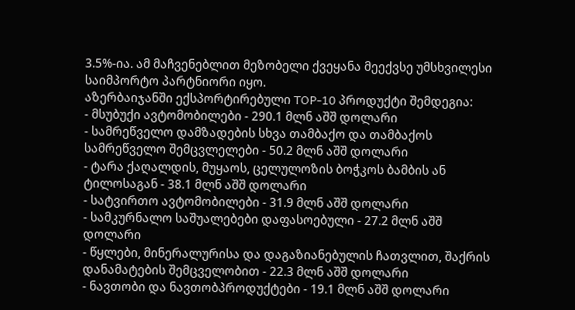3.5%-ია. ამ მაჩვენებლით მეზობელი ქვეყანა მეექვსე უმსხვილესი საიმპორტო პარტნიორი იყო.
აზერბაიჯანში ექსპორტირებული TOP-10 პროდუქტი შემდეგია:
- მსუბუქი ავტომობილები - 290.1 მლნ აშშ დოლარი
- სამრეწველო დამზადების სხვა თამბაქო და თამბაქოს სამრეწველო შემცვლელები - 50.2 მლნ აშშ დოლარი
- ტარა ქაღალდის, მუყაოს, ცელულოზის ბოჭკოს ბამბის ან ტილოსაგან - 38.1 მლნ აშშ დოლარი
- სატვირთო ავტომობილები - 31.9 მლნ აშშ დოლარი
- სამკურნალო საშუალებები დაფასოებული - 27.2 მლნ აშშ დოლარი
- წყლები, მინერალურისა და დაგაზიანებულის ჩათვლით, შაქრის დანამატების შემცველობით - 22.3 მლნ აშშ დოლარი
- ნავთობი და ნავთობპროდუქტები - 19.1 მლნ აშშ დოლარი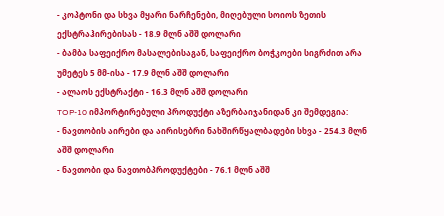- კოპტონი და სხვა მყარი ნარჩენები, მიღებული სოიოს ზეთის ექსტრაჰირებისას - 18.9 მლნ აშშ დოლარი
- ბამბა საფეიქრო მასალებისაგან, საფეიქრო ბოჭკოები სიგრძით არა უმეტეს 5 მმ-ისა - 17.9 მლნ აშშ დოლარი
- ალაოს ექსტრაქტი - 16.3 მლნ აშშ დოლარი
TOP-10 იმპორტირებული პროდუქტი აზერბაიჯანიდან კი შემდეგია:
- ნავთობის აირები და აირისებრი ნახშირწყალბადები სხვა - 254.3 მლნ აშშ დოლარი
- ნავთობი და ნავთობპროდუქტები - 76.1 მლნ აშშ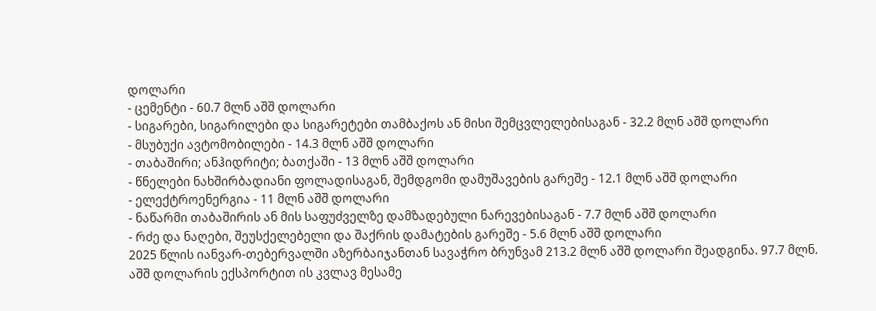დოლარი
- ცემენტი - 60.7 მლნ აშშ დოლარი
- სიგარები, სიგარილები და სიგარეტები თამბაქოს ან მისი შემცვლელებისაგან - 32.2 მლნ აშშ დოლარი
- მსუბუქი ავტომობილები - 14.3 მლნ აშშ დოლარი
- თაბაშირი; ანჰიდრიტი; ბათქაში - 13 მლნ აშშ დოლარი
- წნელები ნახშირბადიანი ფოლადისაგან, შემდგომი დამუშავების გარეშე - 12.1 მლნ აშშ დოლარი
- ელექტროენერგია - 11 მლნ აშშ დოლარი
- ნაწარმი თაბაშირის ან მის საფუძველზე დამზადებული ნარევებისაგან - 7.7 მლნ აშშ დოლარი
- რძე და ნაღები, შეუსქელებელი და შაქრის დამატების გარეშე - 5.6 მლნ აშშ დოლარი
2025 წლის იანვარ-თებერვალში აზერბაიჯანთან სავაჭრო ბრუნვამ 213.2 მლნ აშშ დოლარი შეადგინა. 97.7 მლნ. აშშ დოლარის ექსპორტით ის კვლავ მესამე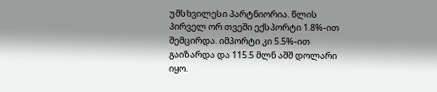უმსხვილესი პარტნიორია. წლის პირველ ორ თვეში ექსპორტი 1.8%-ით შემცირდა. იმპორტი კი 5.5%-ით გაიზარდა და 115.5 მლნ აშშ დოლარი იყო.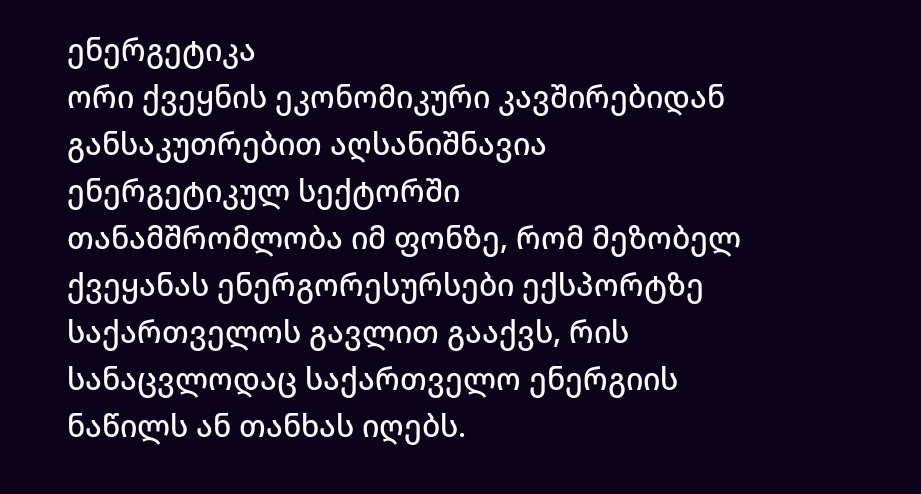ენერგეტიკა
ორი ქვეყნის ეკონომიკური კავშირებიდან განსაკუთრებით აღსანიშნავია ენერგეტიკულ სექტორში თანამშრომლობა იმ ფონზე, რომ მეზობელ ქვეყანას ენერგორესურსები ექსპორტზე საქართველოს გავლით გააქვს, რის სანაცვლოდაც საქართველო ენერგიის ნაწილს ან თანხას იღებს.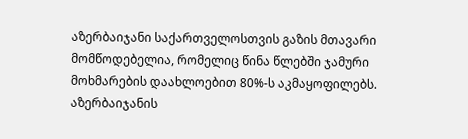აზერბაიჯანი საქართველოსთვის გაზის მთავარი მომწოდებელია, რომელიც წინა წლებში ჯამური მოხმარების დაახლოებით 80%-ს აკმაყოფილებს. აზერბაიჯანის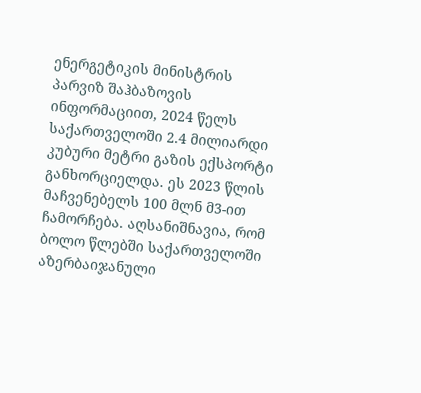ენერგეტიკის მინისტრის პარვიზ შაჰბაზოვის ინფორმაციით, 2024 წელს საქართველოში 2.4 მილიარდი კუბური მეტრი გაზის ექსპორტი განხორციელდა. ეს 2023 წლის მაჩვენებელს 100 მლნ მ3-ით ჩამორჩება. აღსანიშნავია, რომ ბოლო წლებში საქართველოში აზერბაიჯანული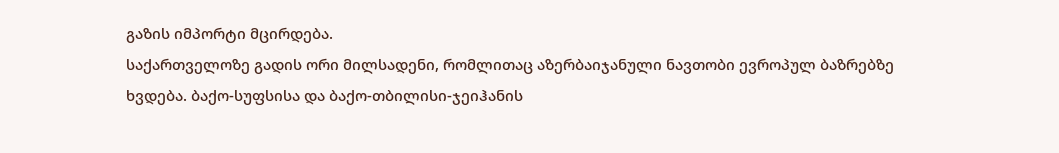გაზის იმპორტი მცირდება.
საქართველოზე გადის ორი მილსადენი, რომლითაც აზერბაიჯანული ნავთობი ევროპულ ბაზრებზე ხვდება. ბაქო-სუფსისა და ბაქო-თბილისი-ჯეიჰანის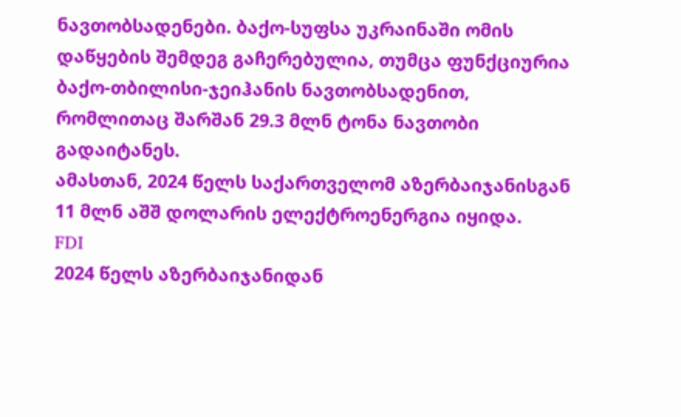ნავთობსადენები. ბაქო-სუფსა უკრაინაში ომის დაწყების შემდეგ გაჩერებულია, თუმცა ფუნქციურია ბაქო-თბილისი-ჯეიჰანის ნავთობსადენით, რომლითაც შარშან 29.3 მლნ ტონა ნავთობი გადაიტანეს.
ამასთან, 2024 წელს საქართველომ აზერბაიჯანისგან 11 მლნ აშშ დოლარის ელექტროენერგია იყიდა.
FDI
2024 წელს აზერბაიჯანიდან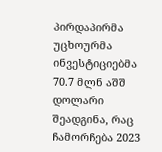პირდაპირმა უცხოურმა ინვესტიციებმა 70.7 მლნ აშშ დოლარი შეადგინა, რაც ჩამორჩება 2023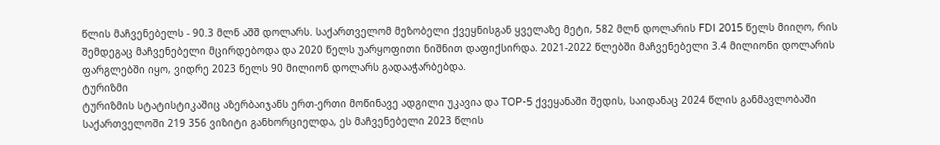წლის მაჩვენებელს - 90.3 მლნ აშშ დოლარს. საქართველომ მეზობელი ქვეყნისგან ყველაზე მეტი, 582 მლნ დოლარის FDI 2015 წელს მიიღო, რის შემდეგაც მაჩვენებელი მცირდებოდა და 2020 წელს უარყოფითი ნიშნით დაფიქსირდა. 2021-2022 წლებში მაჩვენებელი 3.4 მილიონი დოლარის ფარგლებში იყო, ვიდრე 2023 წელს 90 მილიონ დოლარს გადააჭარბებდა.
ტურიზმი
ტურიზმის სტატისტიკაშიც აზერბაიჯანს ერთ-ერთი მოწინავე ადგილი უკავია და TOP-5 ქვეყანაში შედის, საიდანაც 2024 წლის განმავლობაში საქართველოში 219 356 ვიზიტი განხორციელდა, ეს მაჩვენებელი 2023 წლის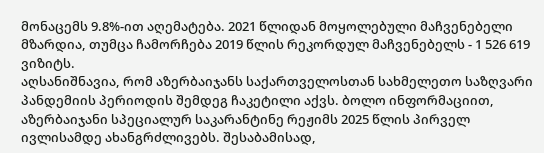მონაცემს 9.8%-ით აღემატება. 2021 წლიდან მოყოლებული მაჩვენებელი მზარდია, თუმცა ჩამორჩება 2019 წლის რეკორდულ მაჩვენებელს - 1 526 619 ვიზიტს.
აღსანიშნავია, რომ აზერბაიჯანს საქართველოსთან სახმელეთო საზღვარი პანდემიის პერიოდის შემდეგ ჩაკეტილი აქვს. ბოლო ინფორმაციით, აზერბაიჯანი სპეციალურ საკარანტინე რეჟიმს 2025 წლის პირველ ივლისამდე ახანგრძლივებს. შესაბამისად,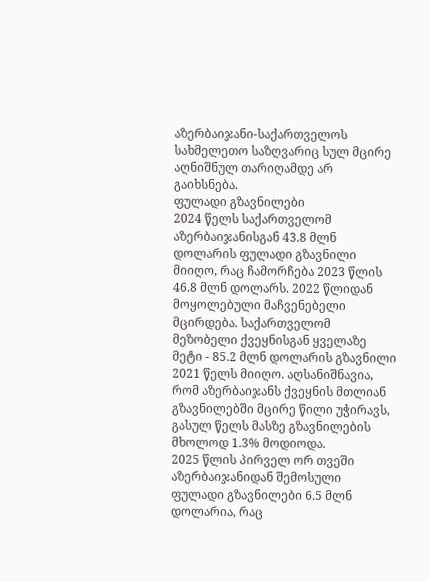აზერბაიჯანი-საქართველოს სახმელეთო საზღვარიც სულ მცირე აღნიშნულ თარიღამდე არ გაიხსნება.
ფულადი გზავნილები
2024 წელს საქართველომ აზერბაიჯანისგან 43.8 მლნ დოლარის ფულადი გზავნილი მიიღო, რაც ჩამორჩება 2023 წლის 46.8 მლნ დოლარს. 2022 წლიდან მოყოლებული მაჩვენებელი მცირდება. საქართველომ მეზობელი ქვეყნისგან ყველაზე მეტი - 85.2 მლნ დოლარის გზავნილი 2021 წელს მიიღო. აღსანიშნავია, რომ აზერბაიჯანს ქვეყნის მთლიან გზავნილებში მცირე წილი უჭირავს, გასულ წელს მასზე გზავნილების მხოლოდ 1.3% მოდიოდა.
2025 წლის პირველ ორ თვეში აზერბაიჯანიდან შემოსული ფულადი გზავნილები 6.5 მლნ დოლარია, რაც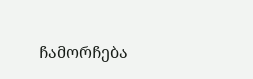ჩამორჩება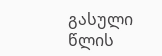გასული წლის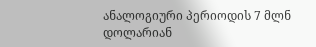ანალოგიური პერიოდის 7 მლნ დოლარიან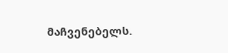მაჩვენებელს.